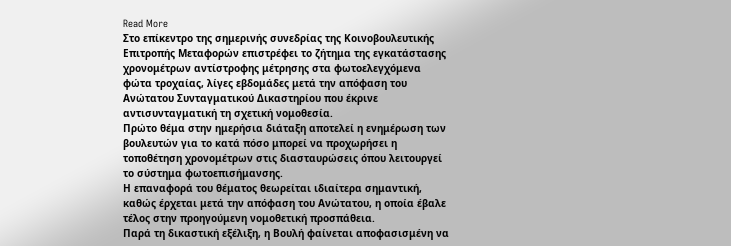Read More
Στο επίκεντρο της σημερινής συνεδρίας της Κοινοβουλευτικής Επιτροπής Μεταφορών επιστρέφει το ζήτημα της εγκατάστασης χρονομέτρων αντίστροφης μέτρησης στα φωτοελεγχόμενα φώτα τροχαίας, λίγες εβδομάδες μετά την απόφαση του Ανώτατου Συνταγματικού Δικαστηρίου που έκρινε αντισυνταγματική τη σχετική νομοθεσία.
Πρώτο θέμα στην ημερήσια διάταξη αποτελεί η ενημέρωση των βουλευτών για το κατά πόσο μπορεί να προχωρήσει η τοποθέτηση χρονομέτρων στις διασταυρώσεις όπου λειτουργεί το σύστημα φωτοεπισήμανσης.
Η επαναφορά του θέματος θεωρείται ιδιαίτερα σημαντική, καθώς έρχεται μετά την απόφαση του Ανώτατου, η οποία έβαλε τέλος στην προηγούμενη νομοθετική προσπάθεια.
Παρά τη δικαστική εξέλιξη, η Βουλή φαίνεται αποφασισμένη να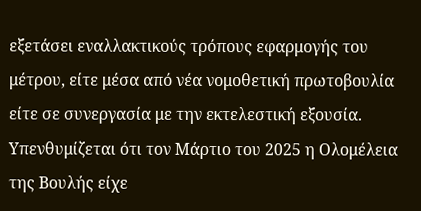εξετάσει εναλλακτικούς τρόπους εφαρμογής του μέτρου, είτε μέσα από νέα νομοθετική πρωτοβουλία είτε σε συνεργασία με την εκτελεστική εξουσία.
Υπενθυμίζεται ότι τον Μάρτιο του 2025 η Ολομέλεια της Βουλής είχε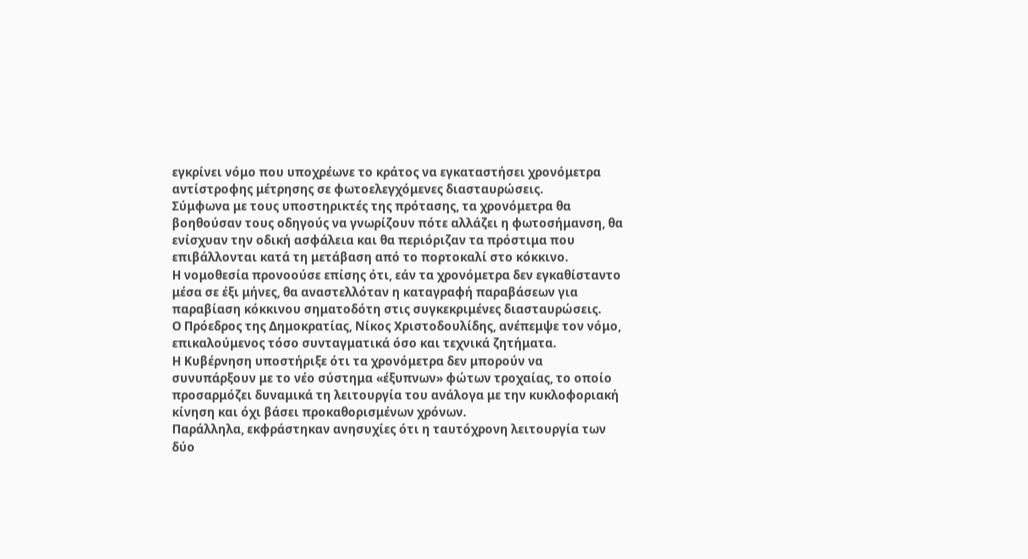εγκρίνει νόμο που υποχρέωνε το κράτος να εγκαταστήσει χρονόμετρα αντίστροφης μέτρησης σε φωτοελεγχόμενες διασταυρώσεις.
Σύμφωνα με τους υποστηρικτές της πρότασης, τα χρονόμετρα θα βοηθούσαν τους οδηγούς να γνωρίζουν πότε αλλάζει η φωτοσήμανση, θα ενίσχυαν την οδική ασφάλεια και θα περιόριζαν τα πρόστιμα που επιβάλλονται κατά τη μετάβαση από το πορτοκαλί στο κόκκινο.
Η νομοθεσία προνοούσε επίσης ότι, εάν τα χρονόμετρα δεν εγκαθίσταντο μέσα σε έξι μήνες, θα αναστελλόταν η καταγραφή παραβάσεων για παραβίαση κόκκινου σηματοδότη στις συγκεκριμένες διασταυρώσεις.
Ο Πρόεδρος της Δημοκρατίας, Νίκος Χριστοδουλίδης, ανέπεμψε τον νόμο, επικαλούμενος τόσο συνταγματικά όσο και τεχνικά ζητήματα.
Η Κυβέρνηση υποστήριξε ότι τα χρονόμετρα δεν μπορούν να συνυπάρξουν με το νέο σύστημα «έξυπνων» φώτων τροχαίας, το οποίο προσαρμόζει δυναμικά τη λειτουργία του ανάλογα με την κυκλοφοριακή κίνηση και όχι βάσει προκαθορισμένων χρόνων.
Παράλληλα, εκφράστηκαν ανησυχίες ότι η ταυτόχρονη λειτουργία των δύο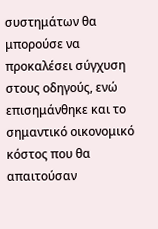συστημάτων θα μπορούσε να προκαλέσει σύγχυση στους οδηγούς, ενώ επισημάνθηκε και το σημαντικό οικονομικό κόστος που θα απαιτούσαν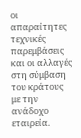οι απαραίτητες τεχνικές παρεμβάσεις και οι αλλαγές στη σύμβαση του κράτους με την ανάδοχο εταιρεία.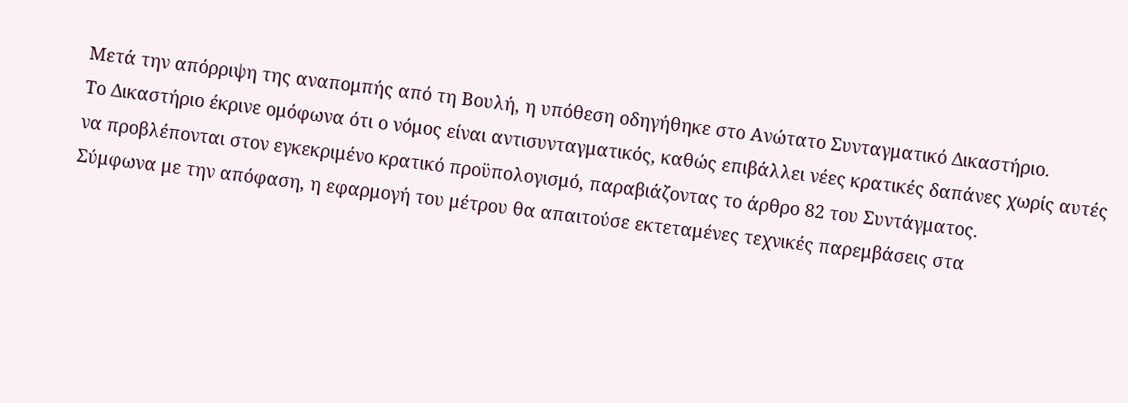Μετά την απόρριψη της αναπομπής από τη Βουλή, η υπόθεση οδηγήθηκε στο Ανώτατο Συνταγματικό Δικαστήριο.
Το Δικαστήριο έκρινε ομόφωνα ότι ο νόμος είναι αντισυνταγματικός, καθώς επιβάλλει νέες κρατικές δαπάνες χωρίς αυτές να προβλέπονται στον εγκεκριμένο κρατικό προϋπολογισμό, παραβιάζοντας το άρθρο 82 του Συντάγματος.
Σύμφωνα με την απόφαση, η εφαρμογή του μέτρου θα απαιτούσε εκτεταμένες τεχνικές παρεμβάσεις στα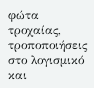φώτα τροχαίας, τροποποιήσεις στο λογισμικό και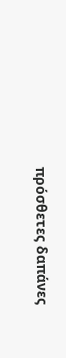πρόσθετες δαπάνες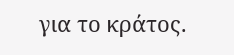για το κράτος.